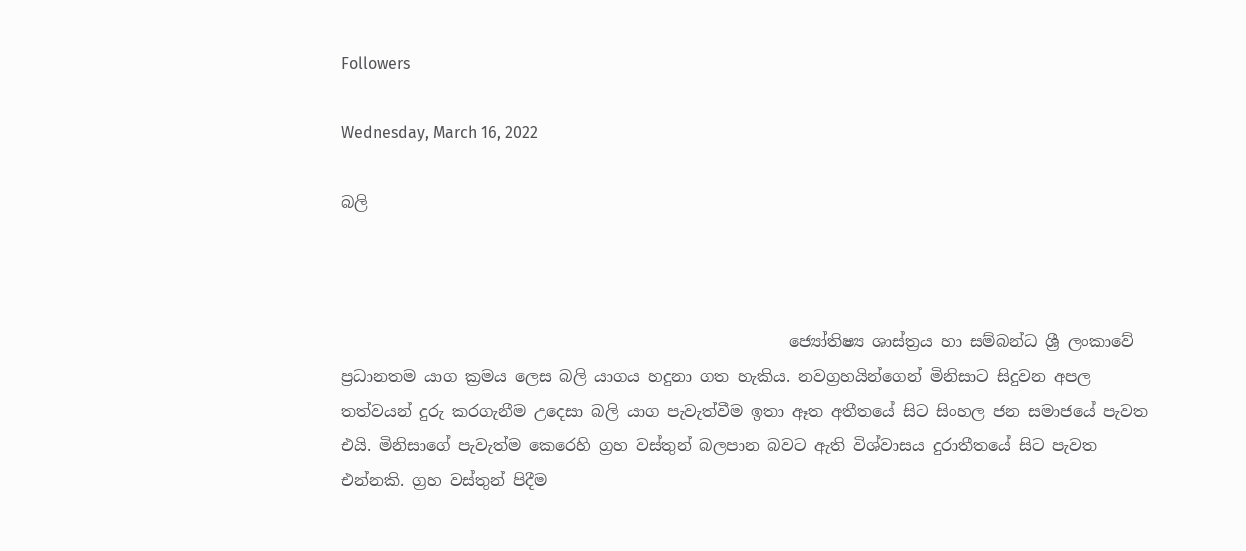Followers

Wednesday, March 16, 2022

බලි



                                                        ජ්‍යෝතිෂ්‍ය ශාස්ත්‍රය හා සම්බන්ධ ශ්‍රී ලංකාවේ ප්‍රධානතම යාග ක්‍රමය ලෙස බලි යාගය හදුනා ගත හැකිය. නවග්‍රහයින්ගෙන් මිනිසාට සිදුවන අපල තත්වයන් දුරු කරගැනීම උදෙසා බලි යාග පැවැත්වීම ඉතා ඈත අතීතයේ සිට සිංහල ජන සමාජයේ පැවත එයි. මිනිසාගේ පැවැත්ම කෙරෙහි ග්‍රහ වස්තුන් බලපාන බවට ඇති විශ්වාසය දුරාතීතයේ සිට පැවත එන්නකි. ග්‍රහ වස්තුන් පිදීම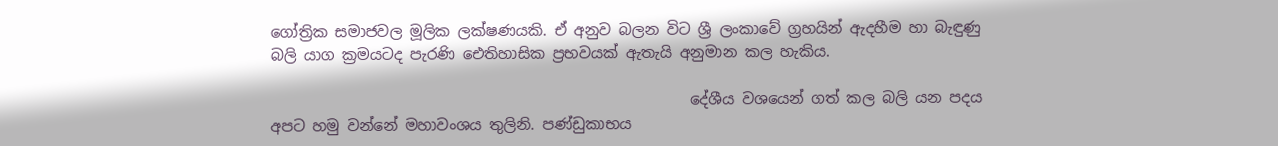ගෝත්‍රික සමාජවල මූලික ලක්ෂණයකි. ඒ අනුව බලන විට ශ්‍රී ලංකාවේ ග්‍රහයින් ඇදහීම හා බැඳුණු බලි යාග ක්‍රමයටද පැරණි ඓතිහාසික ප්‍රභවයක් ඇතැයි අනුමාන කල හැකිය.

                                                        දේශීය වශයෙන් ගත් කල බලි යන පදය අපට හමු වන්නේ මහාවංශය තුලිනි. පණ්ඩුකාභය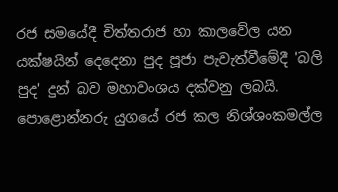රජ සමයේදී චිත්තරාජ හා කාලවේල යන යක්ෂයින් දෙදෙනා පුද පූජා පැවැත්වීමේදී 'බලි පුද' දුන් බව මහාවංශය දක්වනු ලබයි. පොළොන්නරු යුගයේ රජ කල නිශ්ශංකමල්ල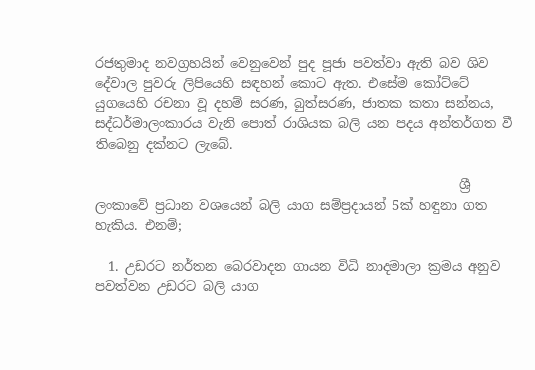රජතුමාද නවග්‍රහයින් වෙනුවෙන් පුද පූජා පවත්වා ඇති බව ශිව දේවාල පුවරු ලිපියෙහි සඳහන් කොට ඇත. එසේම කෝට්ටේ යුගයෙහි රචනා වූ දහම් සරණ, බුත්සරණ, ජාතක කතා සන්නය, සද්ධර්මාලංකාරය වැනි පොත් රාශියක බලි යන පදය අන්තර්ගත වී තිබෙනු දක්නට ලැබේ.

                                                        ශ්‍රී ලංකාවේ ප්‍රධාන වශයෙන් බලි යාග සම්ප්‍රදායන් 5ක් හඳුනා ගත හැකිය. එනම්;

  1. උඩරට නර්තන බෙරවාදන ගායන විධි නාදමාලා ක්‍රමය අනුව පවත්වන උඩරට බලි යාග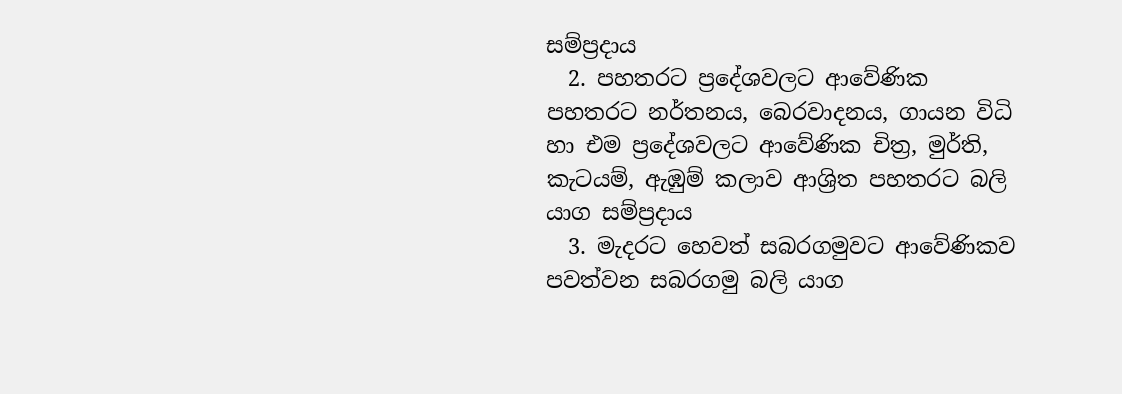සම්ප්‍රදාය
  2. පහතරට ප්‍රදේශවලට ආවේණික පහතරට නර්තනය, බෙරවාදනය, ගායන විධි හා එම ප්‍රදේශවලට ආවේණික චිත්‍ර, මුර්ති, කැටයම්, ඇඹුම් කලාව ආශ්‍රිත පහතරට බලි යාග සම්ප්‍රදාය
  3. මැදරට හෙවත් සබරගමුවට ආවේණිකව පවත්වන සබරගමු බලි යාග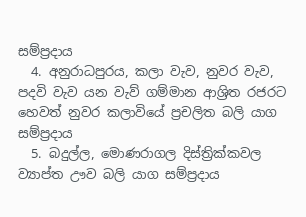සම්ප්‍රදාය
  4. අනුරාධපුරය, කලා වැව, නුවර වැව, පදවි වැව යන වැව් ගම්මාන ආශ්‍රිත රජරට හෙවත් නුවර කලාවියේ ප්‍රචලිත බලි යාග සම්ප්‍රදාය
  5. බදුල්ල, මොණරාගල දිස්ත්‍රික්කවල ව්‍යාප්ත ඌව බලි යාග සම්ප්‍රදාය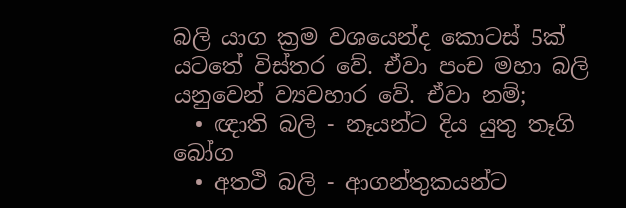බලි යාග ක්‍රම වශයෙන්ද කොටස් 5ක් යටතේ විස්තර වේ. ඒවා පංච මහා බලි යනුවෙන් ව්‍යවහාර වේ. ඒවා නම්;
  • ඥාති බලි - නෑයන්ට දිය යුතු තෑගි බෝග
  • අතථි බලි - ආගන්තුකයන්ට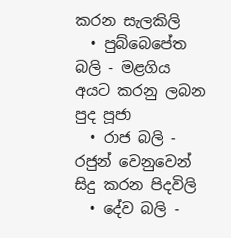කරන සැලකිලි
  • පුබ්බෙපේත බලි - මළගිය අයට කරනු ලබන පුද පූජා
  • රාජ බලි - රජුන් වෙනුවෙන් සිදු කරන පිදවිලි
  • දේව බලි -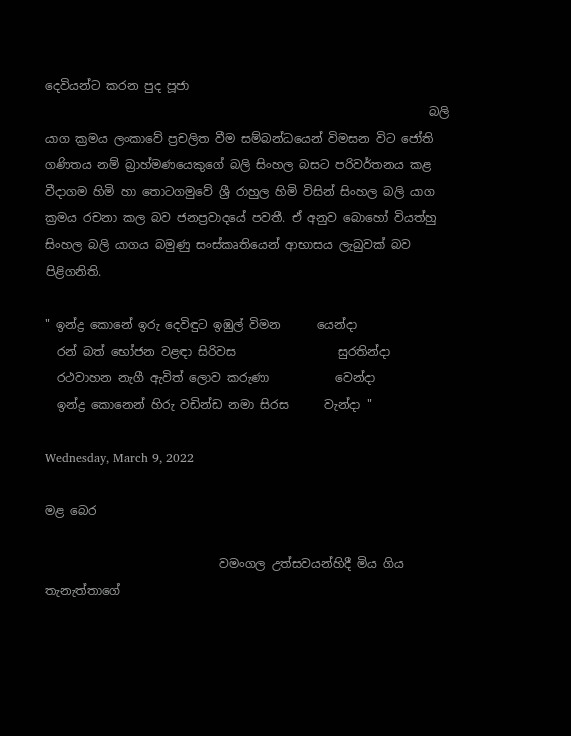දෙවියන්ට කරන පුද පූජා
                                                                බලි යාග ක්‍රමය ලංකාවේ ප්‍රචලිත වීම සම්බන්ධයෙන් විමසන විට ජෝති ගණිතය නම් බ්‍රාහ්මණයෙකුගේ බලි සිංහල බසට පරිවර්තනය කළ වීදාගම හිමි හා තොටගමුවේ ශ්‍රී රාහුල හිමි විසින් සිංහල බලි යාග ක්‍රමය රචනා කල බව ජනප්‍රවාදයේ පවතී. ඒ අනුව බොහෝ වියත්හු සිංහල බලි යාගය බමුණු සංස්කෘතියෙන් ආභාසය ලැබුවක් බව පිළිගනිති.

" ඉන්ද්‍ර කොනේ ඉරු දෙවිඳුට ඉඹුල් විමන      යෙන්දා
  රන් බත් භෝජන වළඳා සිරිවස                 සුරතින්දා
  රථවාහන නැගී ඇවිත් ලොව කරුණා           වෙන්දා
  ඉන්ද්‍ර කොනෙන් හිරු වඩින්ඩ නමා සිරස      වැන්දා "

Wednesday, March 9, 2022

මළ බෙර

                             වමංගල උත්සවයන්හිදී මිය ගිය තැනැත්තාගේ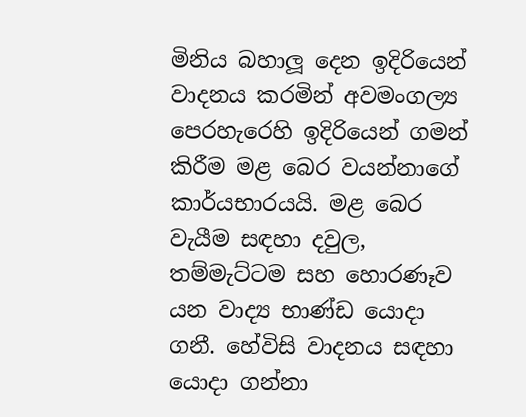මිනිය බහාලූ දෙන ඉදිරියෙන් වාදනය කරමින් අවමංගල්‍ය පෙරහැරෙහි ඉදිරියෙන් ගමන් කිරීම මළ බෙර වයන්නාගේ කාර්යභාරයයි. මළ බෙර වැයීම සඳහා දවුල, තම්මැට්ටම සහ හොරණෑව යන වාද්‍ය භාණ්ඩ යොදා ගනී. හේවිසි වාදනය සඳහා යොදා ගන්නා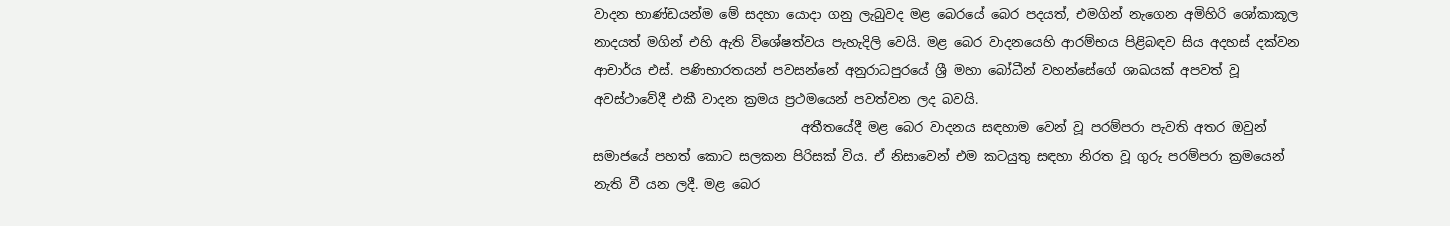වාදන භාණ්ඩයන්ම මේ සදහා යොදා ගනු ලැබුවද මළ බෙරයේ බෙර පදයත්, එමගින් නැගෙන අමිහිරි ශෝකාකූල නාදයත් මගින් එහි ඇති විශේෂත්වය පැහැදිලි වෙයි. මළ බෙර වාදනයෙහි ආරම්භය පිළිබඳව සිය අදහස් දක්වන ආචාර්ය එස්. පණිභාරතයන් පවසන්නේ අනුරාධපුරයේ ශ්‍රී මහා බෝධීන් වහන්සේගේ ශාඛයක් අපවත් වූ අවස්ථාවේදී එකී වාදන ක්‍රමය ප්‍රථමයෙන් පවත්වන ලද බවයි.
                                අතීතයේදී මළ බෙර වාදනය සඳහාම වෙන් වූ පරම්පරා පැවති අතර ඔවුන් සමාජයේ පහත් කොට සලකන පිරිසක් විය. ඒ නිසාවෙන් එම කටයුතු සඳහා නිරත වූ ගුරු පරම්පරා ක්‍රමයෙන් නැති වී යන ලදී. මළ බෙර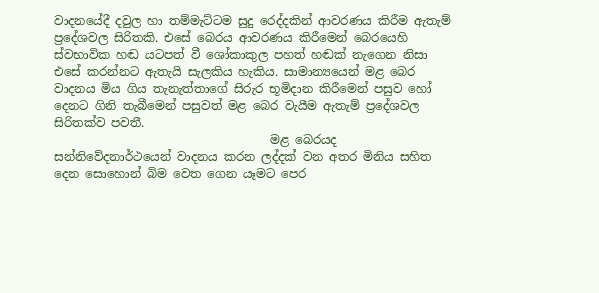වාදනයේදී දවුල හා තම්මැට්ටම සුදු රෙද්දකින් ආවරණය කිරීම ඇතැම් ප්‍රදේශවල සිරිතකි. එසේ බෙරය ආවරණය කිරීමෙන් බෙරයෙහි ස්වභාවික හඬ යටපත් වී ශෝකාකුල පහත් හඬක් නැගෙන නිසා එසේ කරන්නට ඇතැයි සැලකිය හැකිය. සාමාන්‍යයෙන් මළ බෙර වාදනය මිය ගිය තැනැත්තාගේ සිරුර භූමිදාන කිරීමෙන් පසුව හෝ දෙනට ගිනි තැබීමෙන් පසුවත් මළ බෙර වැයීම ඇතැම් ප්‍රදේශවල සිරිතක්ව පවතී.
                                    මළ බෙරයද සන්නිවේදනාර්ථයෙන් වාදනය කරන ලද්දක් වන අතර මිනිය සහිත දෙන සොහොන් බිම වෙත ගෙන යෑමට පෙර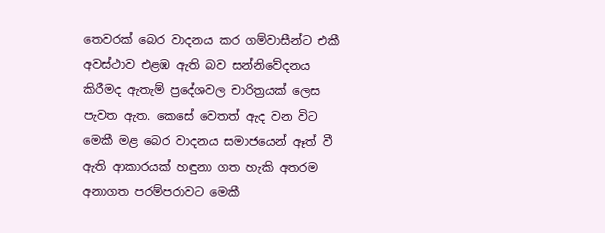තෙවරක් බෙර වාදනය කර ගම්වාසීන්ට එකී අවස්ථාව එළඹ ඇති බව සන්නිවේදනය කිරීමද ඇතැම් ප්‍රදේශවල චාරිත්‍රයක් ලෙස පැවත ඇත. කෙසේ වෙතත් ඇද වන විට මෙකී මළ බෙර වාදනය සමාජයෙන් ඈත් වී ඇති ආකාරයක් හඳුනා ගත හැකි අතරම අනාගත පරම්පරාවට මෙකී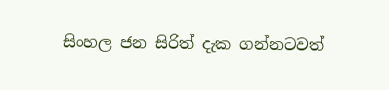සිංහල ජන සිරිත් දැක ගන්නටවත්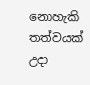නොහැකි තත්වයක් උදා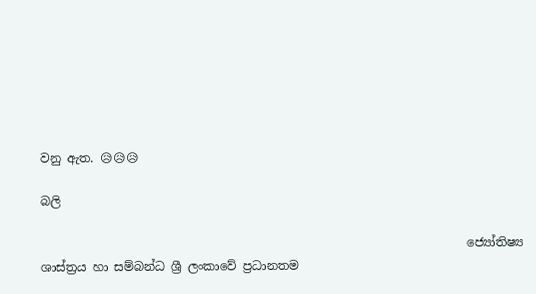වනු ඇත. 😥😥😥

බලි

                                                                       ජ්‍යෝතිෂ්‍ය ශාස්ත්‍රය හා සම්බන්ධ ශ්‍රී ලංකාවේ ප්‍රධානතම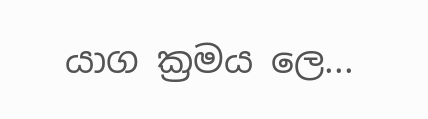යාග ක්‍රමය ලෙ...